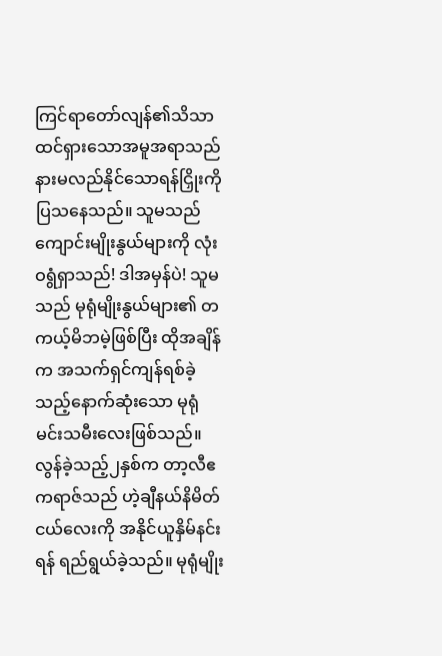ကြင်ရာတော်လျန်၏သိသာထင်ရှားသောအမူအရာသည် နားမလည်နိုင်သောရန်ငြှိုးကို ပြသနေသည်။ သူမသည် ကျောင်းမျိုးနွယ်များကို လုံးဝရွံရှာသည်! ဒါအမှန်ပဲ! သူမသည် မုရုံမျိုးနွယ်များ၏ တကယ့်မိဘမဲ့ဖြစ်ပြီး ထိုအချိန်က အသက်ရှင်ကျန်ရစ်ခဲ့သည့်နောက်ဆုံးသော မုရုံမင်းသမီးလေးဖြစ်သည်။ လွန်ခဲ့သည့်၂နှစ်က တာ့လီဧကရာဇ်သည် ဟဲ့ချီနယ်နိမိတ်ငယ်လေးကို အနိုင်ယူနှိမ်နင်းရန် ရည်ရွယ်ခဲ့သည်။ မုရုံမျိုး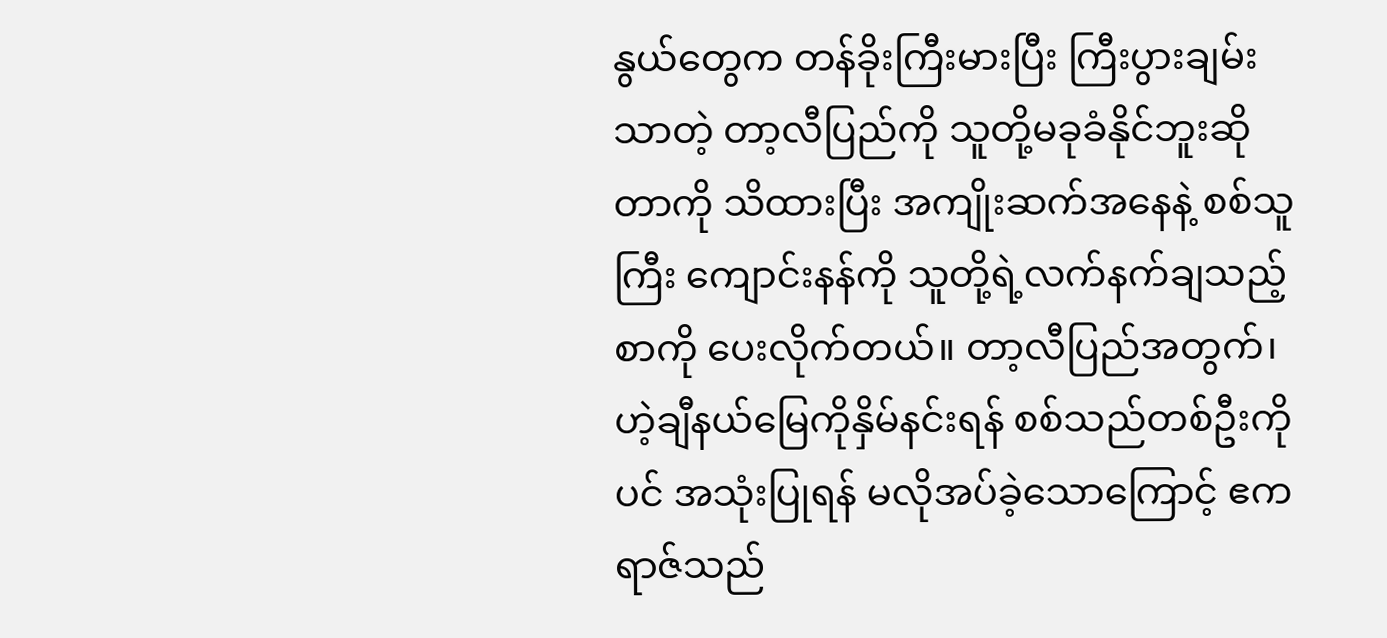နွယ်တွေက တန်ခိုးကြီးမားပြီး ကြီးပွားချမ်းသာတဲ့ တာ့လီပြည်ကို သူတို့မခုခံနိုင်ဘူးဆိုတာကို သိထားပြီး အကျိုးဆက်အနေနဲ့ စစ်သူကြီး ကျောင်းနန်ကို သူတို့ရဲ့လက်နက်ချသည့်စာကို ပေးလိုက်တယ်။ တာ့လီပြည်အတွက်၊ ဟဲ့ချီနယ်မြေကိုနှိမ်နင်းရန် စစ်သည်တစ်ဦးကိုပင် အသုံးပြုရန် မလိုအပ်ခဲ့သောကြောင့် ဧကရာဇ်သည်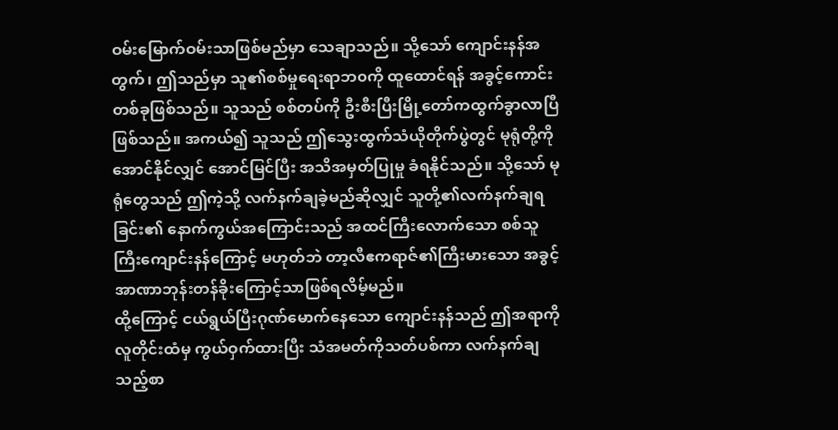ဝမ်းမြောက်ဝမ်းသာဖြစ်မည်မှာ သေချာသည်။ သို့သော် ကျောင်းနန်အတွက်၊ ဤသည်မှာ သူ၏စစ်မှုရေးရာဘ၀ကို ထူထောင်ရန် အခွင့်ကောင်းတစ်ခုဖြစ်သည်။ သူသည် စစ်တပ်ကို ဦးစီးပြီးမြို့တော်ကထွက်ခွာလာပြီဖြစ်သည်။ အကယ်၍ သူသည် ဤသွေးထွက်သံယိုတိုက်ပွဲတွင် မုရုံတို့ကို အောင်နိုင်လျှင် အောင်မြင်ပြီး အသိအမှတ်ပြုမှု ခံရနိုင်သည်။ သို့သော် မုရုံတွေသည် ဤကဲ့သို့ လက်နက်ချခဲ့မည်ဆိုလျှင် သူတို့၏လက်နက်ချရခြင်း၏ နောက်ကွယ်အကြောင်းသည် အထင်ကြီးလောက်သော စစ်သူကြီးကျောင်းနန်ကြောင့် မဟုတ်ဘဲ တာ့လီဧကရာဇ်၏ကြီးမားသော အခွင့်အာဏာဘုန်းတန်ခိုးကြောင့်သာဖြစ်ရလိမ့်မည်။
ထို့ကြောင့် ငယ်ရွယ်ပြီးဂုဏ်မောက်နေသော ကျောင်းနန်သည် ဤအရာကို လူတိုင်းထံမှ ကွယ်ဝှက်ထားပြီး သံအမတ်ကိုသတ်ပစ်ကာ လက်နက်ချသည့်စာ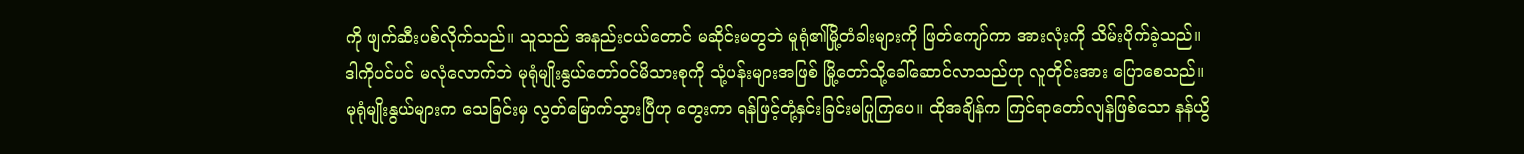ကို ဖျက်ဆီးပစ်လိုက်သည်။ သူသည် အနည်းငယ်တောင် မဆိုင်းမတွဘဲ မူရုံ၏မြို့တံခါးများကို ဖြတ်ကျော်ကာ အားလုံးကို သိမ်းပိုက်ခဲ့သည်။ ဒါကိုပင်ပင် မလုံလောက်ဘဲ မုရုံမျိုးနွယ်တော်ဝင်မိသားစုကို သုံ့ပန်းများအဖြစ် မြို့တော်သို့ခေါ်ဆောင်လာသည်ဟု လူတိုင်းအား ပြောစေသည်။ မုရုံမျိုးနွယ်များက သေခြင်းမှ လွတ်မြောက်သွားပြီဟု တွေးကာ ရန်ဖြင့်တုံ့နှင်းခြင်းမပြုကြပေ။ ထိုအချိန်က ကြင်ရာတော်လျန်ဖြစ်သော နန်ယွိ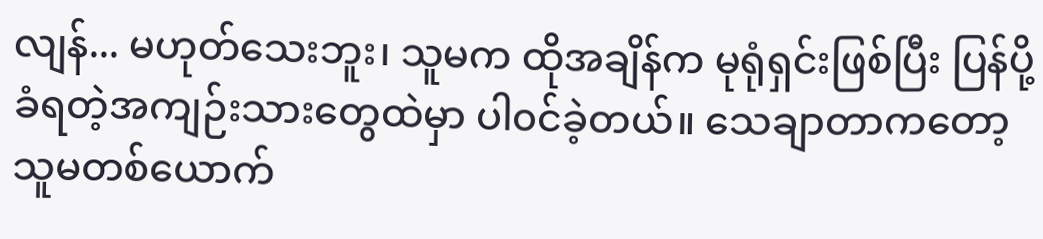လျန်... မဟုတ်သေးဘူး၊ သူမက ထိုအချိန်က မုရုံရှင်းဖြစ်ပြီး ပြန်ပို့ခံရတဲ့အကျဉ်းသားတွေထဲမှာ ပါ၀င်ခဲ့တယ်။ သေချာတာကတော့ သူမတစ်ယောက်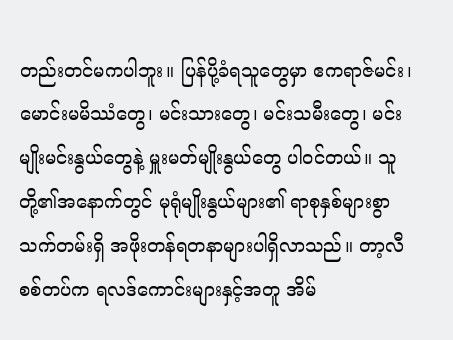တည်းတင်မကပါဘူး။ ပြန်ပို့ခံရသူတွေမှာ ဧကရာဇ်မင်း၊ မောင်းမမိဿံတွေ၊ မင်းသားတွေ၊ မင်းသမီးတွေ၊ မင်းမျိုးမင်းနွယ်တွေနဲ့ မှူးမတ်မျိုးနွယ်တွေ ပါ၀င်တယ်။ သူတို့၏အနောက်တွင် မုရုံမျိုးနွယ်များ၏ ရာစုနှစ်များစွာသက်တမ်းရှိ အဖိုးတန်ရတနာများပါရှိလာသည်။ တာ့လီစစ်တပ်က ရလဒ်ကောင်းများနှင့်အတူ အိမ်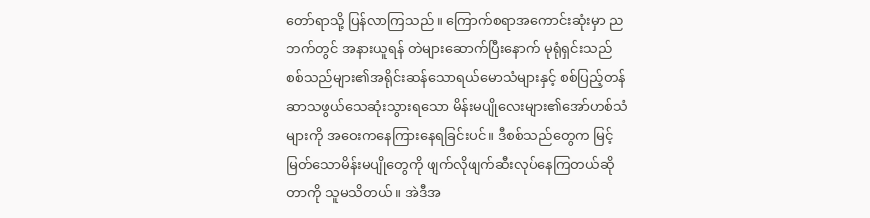တော်ရာသို့ ပြန်လာကြသည်။ ကြောက်စရာအကောင်းဆုံးမှာ ညဘက်တွင် အနားယူရန် တဲများဆောက်ပြီးနောက် မုရုံရှင်းသည် စစ်သည်များ၏အရိုင်းဆန်သောရယ်မောသံများနှင့် စစ်ပြည့်တန်ဆာသဖွယ်သေဆုံးသွားရသော မိန်းမပျိုလေးများ၏အော်ဟစ်သံများကို အဝေးကနေကြားနေရခြင်းပင်။ ဒီစစ်သည်တွေက မြင့်မြတ်သောမိန်းမပျိုတွေကို ဖျက်လိုဖျက်ဆီးလုပ်နေကြတယ်ဆိုတာကို သူမသိတယ်။ အဲဒီအ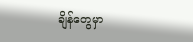ချိန်တွေမှာ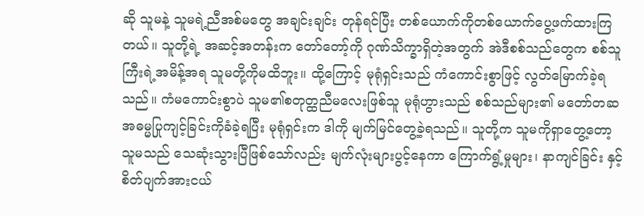ဆို သူမနဲ့ သူမရဲ့ညီအစ်မတွေ အချင်းချင်း တုန်ရင်ပြီး တစ်ယောက်ကိုတစ်ယောက်ပွေ့ဖက်ထားကြတယ်။ သူတို့ရဲ့ အဆင့်အတန်းက တော်တော့်ကို ဂုဏ်သိက္ခာရှိတဲ့အတွက် အဲဒီစစ်သည်တွေက စစ်သူကြီးရဲ့အမိန့်အရ သူမတို့ကိုမထိဘူး။ ထို့ကြောင့် မုရုံရှင်းသည် ကံကောင်းစွာဖြင့် လွတ်မြောက်ခဲ့ရသည်။ ကံမကောင်းစွာပဲ သူမ၏စတုတ္ထညီမလေးဖြစ်သူ မုရုံဟွားသည် စစ်သည်များ၏ မတော်တဆအဓမ္မပြုကျင့်ခြင်းကိုခံခဲ့ရပြီး မုရုံရှင်းက ဒါကို မျက်မြင်တွေ့ခဲ့ရသည်။ သူတို့က သူမကိုရှာတွေ့တော့ သူမသည် သေဆုံးသွားပြီဖြစ်သော်လည်း မျက်လုံးများပွင့်နေကာ ကြောက်ရွံ့မှုများ၊ နာကျင်ခြင်း နှင့် စိတ်ပျက်အားငယ်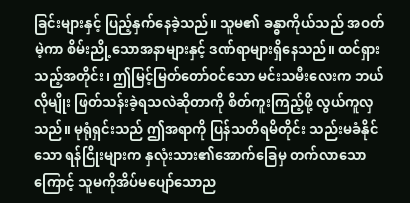ခြင်းများနှင့် ပြည့်နှက်နေခဲ့သည်။ သူမ၏ ခန္ဓာကိုယ်သည် အဝတ်မဲ့ကာ စိမ်းညို့သောအနာများနှင့် ဒဏ်ရာများရှိနေသည်။ ထင်ရှားသည့်အတိုင်း၊ ဤမြင့်မြတ်တော်ဝင်သော မင်းသမီးလေးက ဘယ်လိုမျိုး ဖြတ်သန်းခဲ့ရသလဲဆိုတာကို စိတ်ကူးကြည့်ဖို့ လွယ်ကူလှသည်။ မုရုံရှင်းသည် ဤအရာကို ပြန်သတိရမိတိုင်း သည်းမခံနိုင်သော ရန်ငြိုးများက နှလုံးသား၏အောက်ခြေမှ တက်လာသောကြောင့် သူမကိုအိပ်မပျော်သောည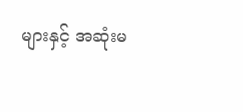များနှင့် အဆုံးမ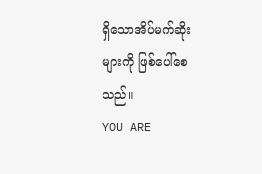ရှိသောအိပ်မက်ဆိုးများကို ဖြစ်ပေါ်စေသည်။
YOU ARE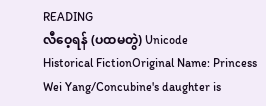READING
လီဝေ့ရန် (ပထမတွဲ) Unicode
Historical FictionOriginal Name: Princess Wei Yang/Concubine's daughter is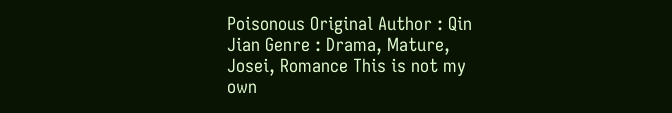Poisonous Original Author : Qin Jian Genre : Drama, Mature, Josei, Romance This is not my own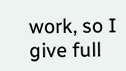work, so I give full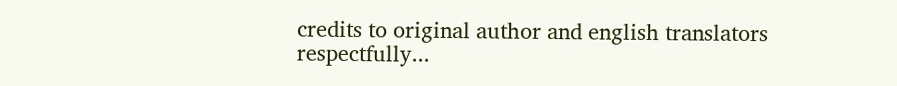credits to original author and english translators respectfully...